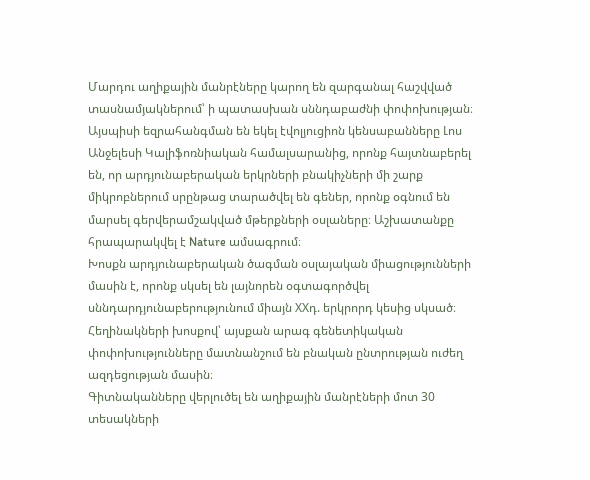Մարդու աղիքային մանրէները կարող են զարգանալ հաշվված տասնամյակներում՝ ի պատասխան սննդաբաժնի փոփոխության։ Այսպիսի եզրահանգման են եկել էվոլյուցիոն կենսաբանները Լոս Անջելեսի Կալիֆոռնիական համալսարանից, որոնք հայտնաբերել են, որ արդյունաբերական երկրների բնակիչների մի շարք միկրոբներում սրընթաց տարածվել են գեներ, որոնք օգնում են մարսել գերվերամշակված մթերքների օսլաները։ Աշխատանքը հրապարակվել է Nature ամսագրում։
Խոսքն արդյունաբերական ծագման օսլայական միացությունների մասին է, որոնք սկսել են լայնորեն օգտագործվել սննդարդյունաբերությունում միայն XXդ. երկրորդ կեսից սկսած։ Հեղինակների խոսքով՝ այսքան արագ գենետիկական փոփոխությունները մատնանշում են բնական ընտրության ուժեղ ազդեցության մասին։
Գիտնականները վերլուծել են աղիքային մանրէների մոտ 30 տեսակների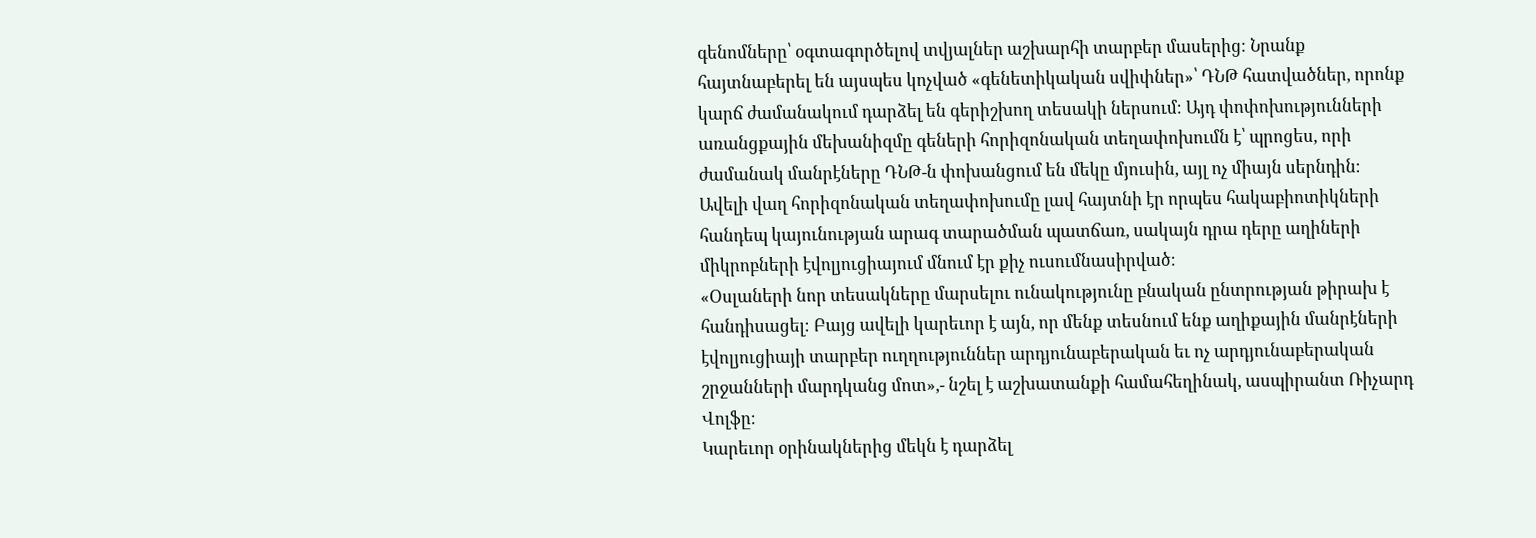գենոմները՝ օգտագործելով տվյալներ աշխարհի տարբեր մասերից։ Նրանք հայտնաբերել են այսպես կոչված «գենետիկական սվիփներ»՝ ԴՆԹ հատվածներ, որոնք կարճ ժամանակում դարձել են գերիշխող տեսակի ներսում։ Այդ փոփոխությունների առանցքային մեխանիզմը գեների հորիզոնական տեղափոխումն է՝ պրոցես, որի ժամանակ մանրէները ԴՆԹ-ն փոխանցում են մեկը մյուսին, այլ ոչ միայն սերնդին։
Ավելի վաղ հորիզոնական տեղափոխումը լավ հայտնի էր որպես հակաբիոտիկների հանդեպ կայունության արագ տարածման պատճառ, սակայն դրա դերը աղիների միկրոբների էվոլյուցիայում մնում էր քիչ ուսումնասիրված։
«Օսլաների նոր տեսակները մարսելու ունակությունը բնական ընտրության թիրախ է հանդիսացել։ Բայց ավելի կարեւոր է այն, որ մենք տեսնում ենք աղիքային մանրէների էվոլյուցիայի տարբեր ուղղություններ արդյունաբերական եւ ոչ արդյունաբերական շրջանների մարդկանց մոտ»,- նշել է աշխատանքի համահեղինակ, ասպիրանտ Ռիչարդ Վոլֆը։
Կարեւոր օրինակներից մեկն է դարձել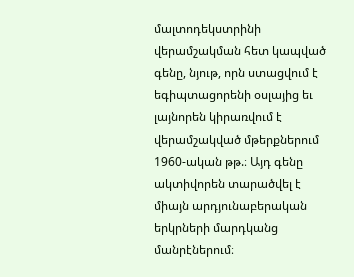մալտոդեկստրինի վերամշակման հետ կապված գենը, նյութ, որն ստացվում է եգիպտացորենի օսլայից եւ լայնորեն կիրառվում է վերամշակված մթերքներում 1960-ական թթ.։ Այդ գենը ակտիվորեն տարածվել է միայն արդյունաբերական երկրների մարդկանց մանրէներում։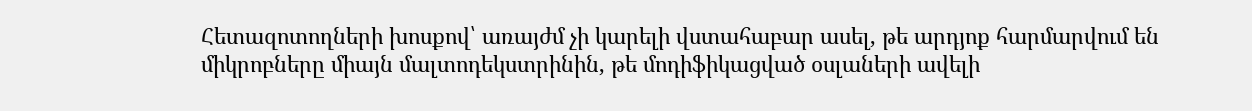Հետազոտողների խոսքով՝ առայժմ չի կարելի վստահաբար ասել, թե արդյոք հարմարվում են միկրոբները միայն մալտոդեկստրինին, թե մոդիֆիկացված օսլաների ավելի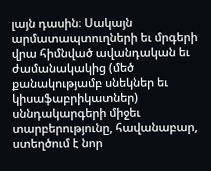լայն դասին։ Սակայն արմատապտուղների եւ մրգերի վրա հիմնված ավանդական եւ ժամանակակից (մեծ քանակությամբ սնեկներ եւ կիսաֆաբրիկատներ) սննդակարգերի միջեւ տարբերությունը, հավանաբար, ստեղծում է նոր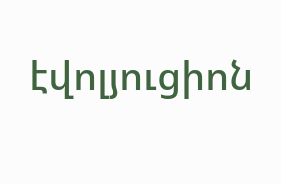էվոլյուցիոն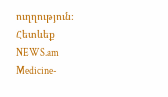ուղղություն։
Հետևեք NEWS.am Medicine-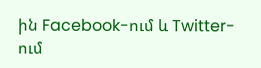ին Facebook-ում և Twitter-ում